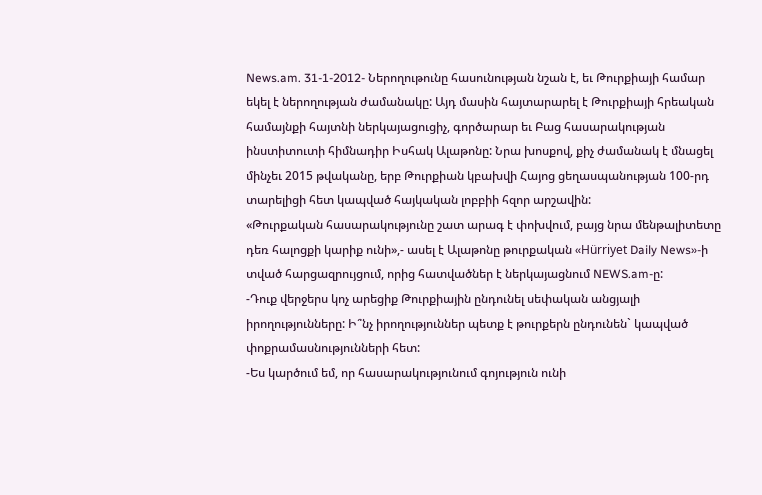News.am. 31-1-2012- Ներողութունը հասունության նշան է, եւ Թուրքիայի համար եկել է ներողության ժամանակը: Այդ մասին հայտարարել է Թուրքիայի հրեական համայնքի հայտնի ներկայացուցիչ, գործարար եւ Բաց հասարակության ինստիտուտի հիմնադիր Իսհակ Ալաթոնը: Նրա խոսքով, քիչ ժամանակ է մնացել մինչեւ 2015 թվականը, երբ Թուրքիան կբախվի Հայոց ցեղասպանության 100-րդ տարելիցի հետ կապված հայկական լոբբիի հզոր արշավին:
«Թուրքական հասարակությունը շատ արագ է փոխվում, բայց նրա մենթալիտետը դեռ հալոցքի կարիք ունի»,- ասել է Ալաթոնը թուրքական «Hürriyet Daily News»-ի տված հարցազրույցում, որից հատվածներ է ներկայացնում NEWS.am-ը:
-Դուք վերջերս կոչ արեցիք Թուրքիային ընդունել սեփական անցյալի իրողությունները: Ի՞նչ իրողություններ պետք է թուրքերն ընդունեն` կապված փոքրամասնությունների հետ:
-Ես կարծում եմ, որ հասարակությունում գոյություն ունի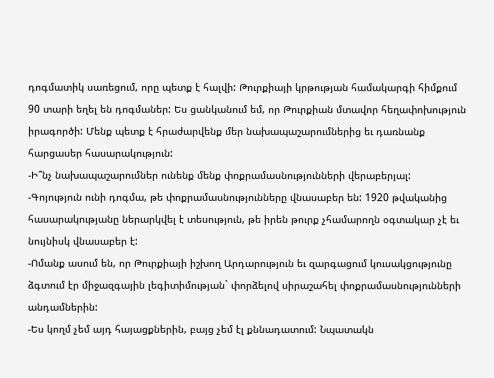դոգմատիկ սառեցում, որը պետք է հալվի: Թուրքիայի կրթության համակարգի հիմքում 90 տարի եղել են դոգմաներ: Ես ցանկանում եմ, որ Թուրքիան մտավոր հեղափոխություն իրագործի: Մենք պետք է հրաժարվենք մեր նախապաշարումներից եւ դառնանք հարցասեր հասարակություն:
-Ի՞նչ նախապաշարումներ ունենք մենք փոքրամասնությունների վերաբերյալ:
-Գոյություն ունի դոգմա, թե փոքրամասնությունները վնասաբեր են: 1920 թվականից հասարակությանը ներարկվել է տեսություն, թե իրեն թուրք չհամարողն օգտակար չէ եւ նույնիսկ վնասաբեր է:
-Ոմանք ասում են, որ Թուրքիայի իշխող Արդարություն եւ զարգացում կուսակցությունը ձգտում էր միջազգային լեգիտիմության` փորձելով սիրաշահել փոքրամասնությունների անդամներին:
-Ես կողմ չեմ այդ հայացքներին, բայց չեմ էլ քննադատում: Նպատակն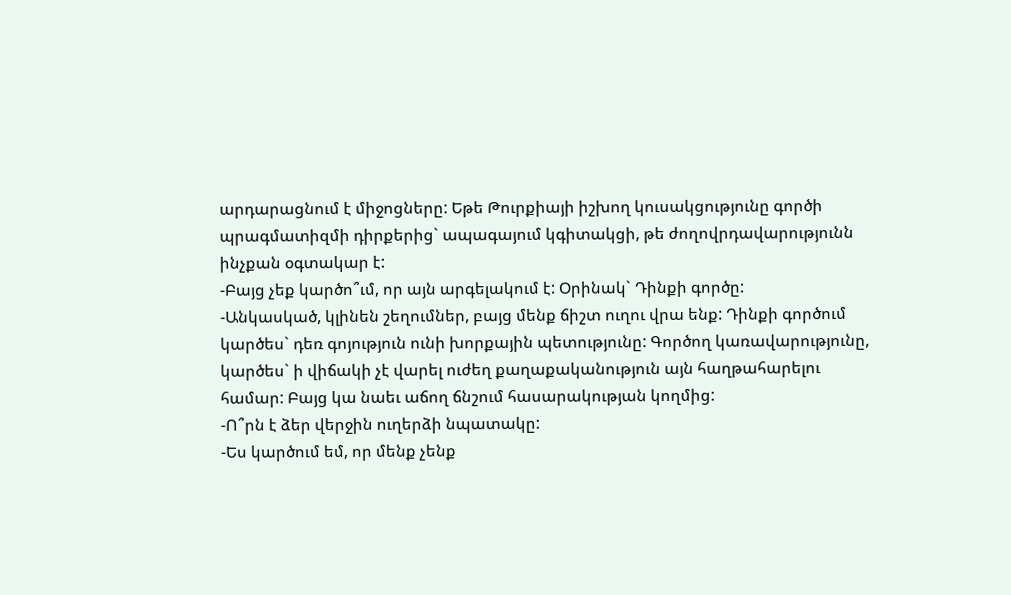արդարացնում է միջոցները: Եթե Թուրքիայի իշխող կուսակցությունը գործի պրագմատիզմի դիրքերից` ապագայում կգիտակցի, թե ժողովրդավարությունն ինչքան օգտակար է:
-Բայց չեք կարծո՞ւմ, որ այն արգելակում է: Օրինակ` Դինքի գործը:
-Անկասկած, կլինեն շեղումներ, բայց մենք ճիշտ ուղու վրա ենք: Դինքի գործում կարծես` դեռ գոյություն ունի խորքային պետությունը: Գործող կառավարությունը, կարծես` ի վիճակի չէ վարել ուժեղ քաղաքականություն այն հաղթահարելու համար: Բայց կա նաեւ աճող ճնշում հասարակության կողմից:
-Ո՞րն է ձեր վերջին ուղերձի նպատակը:
-Ես կարծում եմ, որ մենք չենք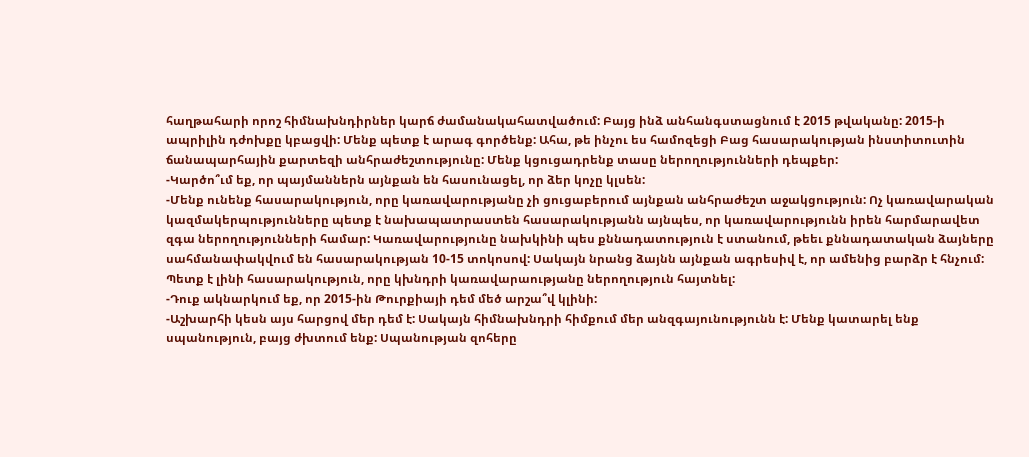հաղթահարի որոշ հիմնախնդիրներ կարճ ժամանակահատվածում: Բայց ինձ անհանգստացնում է 2015 թվականը: 2015-ի ապրիլին դժոխքը կբացվի: Մենք պետք է արագ գործենք: Ահա, թե ինչու ես համոզեցի Բաց հասարակության ինստիտուտին ճանապարհային քարտեզի անհրաժեշտությունը: Մենք կցուցադրենք տասը ներողությունների դեպքեր:
-Կարծո՞ւմ եք, որ պայմաններն այնքան են հասունացել, որ ձեր կոչը կլսեն:
-Մենք ունենք հասարակություն, որը կառավարությանը չի ցուցաբերում այնքան անհրաժեշտ աջակցություն: Ոչ կառավարական կազմակերպությունները պետք է նախապատրաստեն հասարակությանն այնպես, որ կառավարությունն իրեն հարմարավետ զգա ներողությունների համար: Կառավարությունը նախկինի պես քննադատություն է ստանում, թեեւ քննադատական ձայները սահմանափակվում են հասարակության 10-15 տոկոսով: Սակայն նրանց ձայնն այնքան ագրեսիվ է, որ ամենից բարձր է հնչում: Պետք է լինի հասարակություն, որը կխնդրի կառավարաությանը ներողություն հայտնել:
-Դուք ակնարկում եք, որ 2015-ին Թուրքիայի դեմ մեծ արշա՞վ կլինի:
-Աշխարհի կեսն այս հարցով մեր դեմ է: Սակայն հիմնախնդրի հիմքում մեր անզգայունությունն է: Մենք կատարել ենք սպանություն, բայց ժխտում ենք: Սպանության զոհերը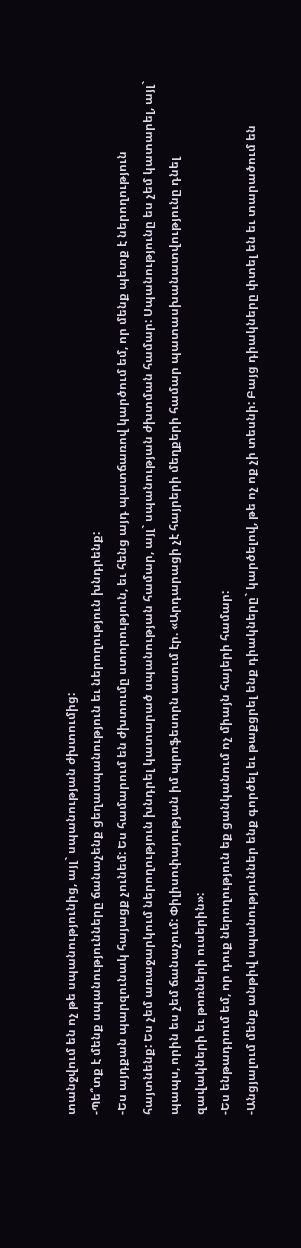տանջվում են ոչ թե սպանությունից, այլ` սպանության ժխտումից:
-Պե՞տք է մենք սպանությունները ճանաչենք ցեղասպանություն եւ ներողություն խնդրենք:
-Ես այդքան պարզունակ հայացք չունեմ: Ես համարում են ժխտումը ստորություն, եւ հենց այդ պատճառով կարծում եմ, որ մենք պետք է ներողություն հայտնենք: Ես չեմ առաջարկում ներողություն խնդրել կատարած սպանության համար, այլ` սպանության ժխտման համար: Սպանությունը ես չեմ կատարել, այլ` պապս, որին ես չեմ ճանաչում: Փիլիսոփայության իմ պրոֆեսորն ասում էր. «Արդարացի չէ հայրերի մեղքերի համար պատասխանատվությունը դնել զավակների եւ թոռների ուսերին»:
-Ես ենթադրում եմ, որ դուք ներողություն եք ցանկանում ոչ միայն հայերի համար:
-Անցյալում մենք անթիվ սպանություններ ենք գործել եւ թաքցրել ենք դիակները` կարծելով, թե ոչ ոք չի տեսնի: Բայց դիակները փտել են եւ տարածում են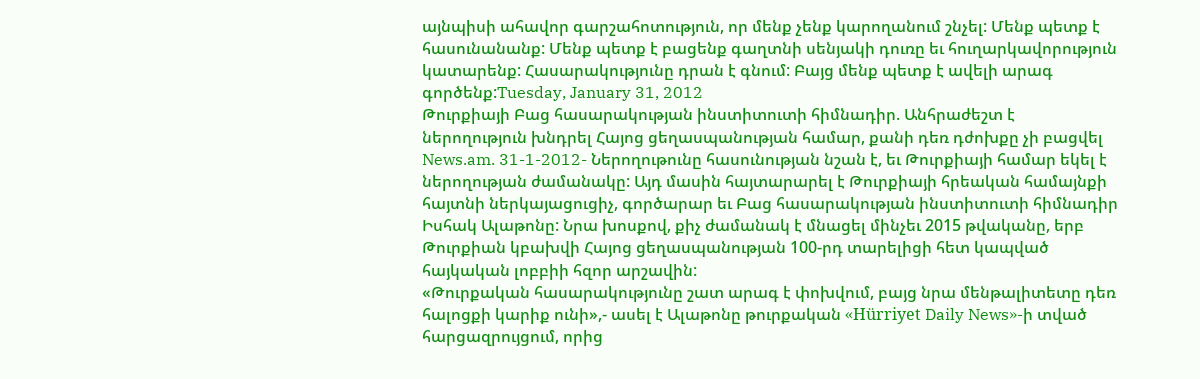այնպիսի ահավոր գարշահոտություն, որ մենք չենք կարողանում շնչել: Մենք պետք է հասունանանք: Մենք պետք է բացենք գաղտնի սենյակի դուռը եւ հուղարկավորություն կատարենք: Հասարակությունը դրան է գնում: Բայց մենք պետք է ավելի արագ գործենք:Tuesday, January 31, 2012
Թուրքիայի Բաց հասարակության ինստիտուտի հիմնադիր. Անհրաժեշտ է ներողություն խնդրել Հայոց ցեղասպանության համար, քանի դեռ դժոխքը չի բացվել
News.am. 31-1-2012- Ներողութունը հասունության նշան է, եւ Թուրքիայի համար եկել է ներողության ժամանակը: Այդ մասին հայտարարել է Թուրքիայի հրեական համայնքի հայտնի ներկայացուցիչ, գործարար եւ Բաց հասարակության ինստիտուտի հիմնադիր Իսհակ Ալաթոնը: Նրա խոսքով, քիչ ժամանակ է մնացել մինչեւ 2015 թվականը, երբ Թուրքիան կբախվի Հայոց ցեղասպանության 100-րդ տարելիցի հետ կապված հայկական լոբբիի հզոր արշավին:
«Թուրքական հասարակությունը շատ արագ է փոխվում, բայց նրա մենթալիտետը դեռ հալոցքի կարիք ունի»,- ասել է Ալաթոնը թուրքական «Hürriyet Daily News»-ի տված հարցազրույցում, որից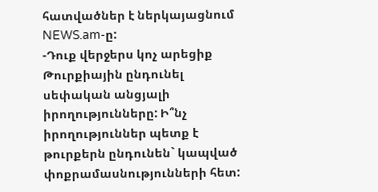հատվածներ է ներկայացնում NEWS.am-ը:
-Դուք վերջերս կոչ արեցիք Թուրքիային ընդունել սեփական անցյալի իրողությունները: Ի՞նչ իրողություններ պետք է թուրքերն ընդունեն` կապված փոքրամասնությունների հետ: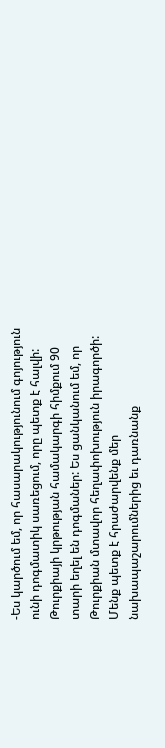-Ես կարծում եմ, որ հասարակությունում գոյություն ունի դոգմատիկ սառեցում, որը պետք է հալվի: Թուրքիայի կրթության համակարգի հիմքում 90 տարի եղել են դոգմաներ: Ես ցանկանում եմ, որ Թուրքիան մտավոր հեղափոխություն իրագործի: Մենք պետք է հրաժարվենք մեր նախապաշարումներից եւ դառնանք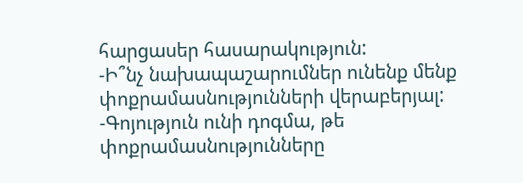հարցասեր հասարակություն:
-Ի՞նչ նախապաշարումներ ունենք մենք փոքրամասնությունների վերաբերյալ:
-Գոյություն ունի դոգմա, թե փոքրամասնությունները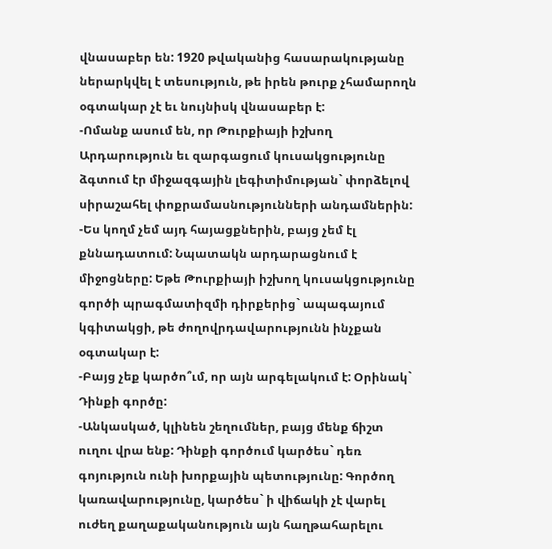վնասաբեր են: 1920 թվականից հասարակությանը ներարկվել է տեսություն, թե իրեն թուրք չհամարողն օգտակար չէ եւ նույնիսկ վնասաբեր է:
-Ոմանք ասում են, որ Թուրքիայի իշխող Արդարություն եւ զարգացում կուսակցությունը ձգտում էր միջազգային լեգիտիմության` փորձելով սիրաշահել փոքրամասնությունների անդամներին:
-Ես կողմ չեմ այդ հայացքներին, բայց չեմ էլ քննադատում: Նպատակն արդարացնում է միջոցները: Եթե Թուրքիայի իշխող կուսակցությունը գործի պրագմատիզմի դիրքերից` ապագայում կգիտակցի, թե ժողովրդավարությունն ինչքան օգտակար է:
-Բայց չեք կարծո՞ւմ, որ այն արգելակում է: Օրինակ` Դինքի գործը:
-Անկասկած, կլինեն շեղումներ, բայց մենք ճիշտ ուղու վրա ենք: Դինքի գործում կարծես` դեռ գոյություն ունի խորքային պետությունը: Գործող կառավարությունը, կարծես` ի վիճակի չէ վարել ուժեղ քաղաքականություն այն հաղթահարելու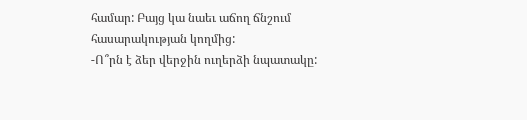համար: Բայց կա նաեւ աճող ճնշում հասարակության կողմից:
-Ո՞րն է ձեր վերջին ուղերձի նպատակը: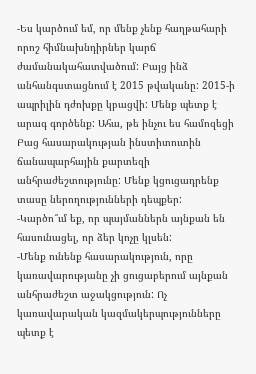-Ես կարծում եմ, որ մենք չենք հաղթահարի որոշ հիմնախնդիրներ կարճ ժամանակահատվածում: Բայց ինձ անհանգստացնում է 2015 թվականը: 2015-ի ապրիլին դժոխքը կբացվի: Մենք պետք է արագ գործենք: Ահա, թե ինչու ես համոզեցի Բաց հասարակության ինստիտուտին ճանապարհային քարտեզի անհրաժեշտությունը: Մենք կցուցադրենք տասը ներողությունների դեպքեր:
-Կարծո՞ւմ եք, որ պայմաններն այնքան են հասունացել, որ ձեր կոչը կլսեն:
-Մենք ունենք հասարակություն, որը կառավարությանը չի ցուցաբերում այնքան անհրաժեշտ աջակցություն: Ոչ կառավարական կազմակերպությունները պետք է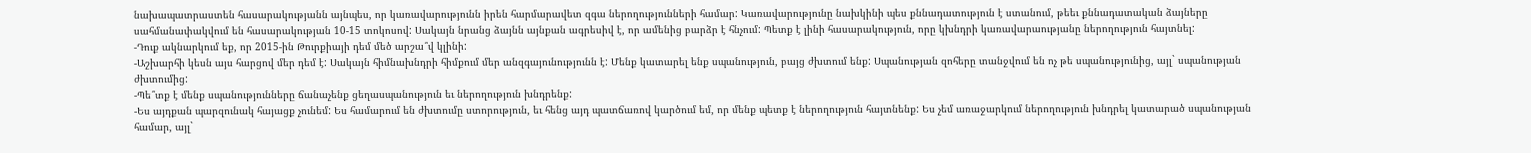նախապատրաստեն հասարակությանն այնպես, որ կառավարությունն իրեն հարմարավետ զգա ներողությունների համար: Կառավարությունը նախկինի պես քննադատություն է ստանում, թեեւ քննադատական ձայները սահմանափակվում են հասարակության 10-15 տոկոսով: Սակայն նրանց ձայնն այնքան ագրեսիվ է, որ ամենից բարձր է հնչում: Պետք է լինի հասարակություն, որը կխնդրի կառավարաությանը ներողություն հայտնել:
-Դուք ակնարկում եք, որ 2015-ին Թուրքիայի դեմ մեծ արշա՞վ կլինի:
-Աշխարհի կեսն այս հարցով մեր դեմ է: Սակայն հիմնախնդրի հիմքում մեր անզգայունությունն է: Մենք կատարել ենք սպանություն, բայց ժխտում ենք: Սպանության զոհերը տանջվում են ոչ թե սպանությունից, այլ` սպանության ժխտումից:
-Պե՞տք է մենք սպանությունները ճանաչենք ցեղասպանություն եւ ներողություն խնդրենք:
-Ես այդքան պարզունակ հայացք չունեմ: Ես համարում են ժխտումը ստորություն, եւ հենց այդ պատճառով կարծում եմ, որ մենք պետք է ներողություն հայտնենք: Ես չեմ առաջարկում ներողություն խնդրել կատարած սպանության համար, այլ`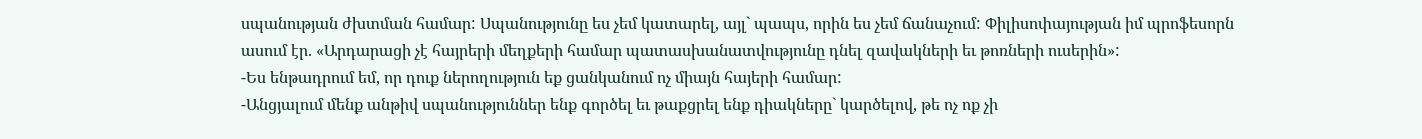սպանության ժխտման համար: Սպանությունը ես չեմ կատարել, այլ` պապս, որին ես չեմ ճանաչում: Փիլիսոփայության իմ պրոֆեսորն ասում էր. «Արդարացի չէ հայրերի մեղքերի համար պատասխանատվությունը դնել զավակների եւ թոռների ուսերին»:
-Ես ենթադրում եմ, որ դուք ներողություն եք ցանկանում ոչ միայն հայերի համար:
-Անցյալում մենք անթիվ սպանություններ ենք գործել եւ թաքցրել ենք դիակները` կարծելով, թե ոչ ոք չի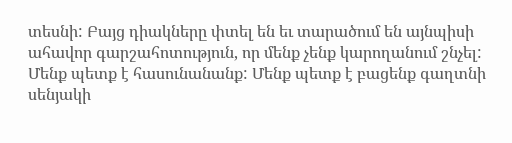տեսնի: Բայց դիակները փտել են եւ տարածում են այնպիսի ահավոր գարշահոտություն, որ մենք չենք կարողանում շնչել: Մենք պետք է հասունանանք: Մենք պետք է բացենք գաղտնի սենյակի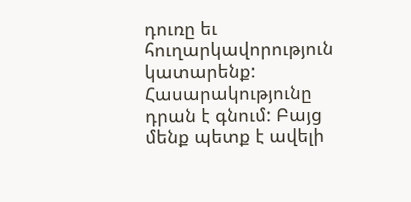դուռը եւ հուղարկավորություն կատարենք: Հասարակությունը դրան է գնում: Բայց մենք պետք է ավելի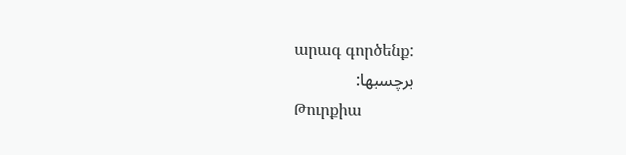արագ գործենք:
برچسبها:
Թուրքիա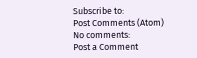Subscribe to:
Post Comments (Atom)
No comments:
Post a Comment